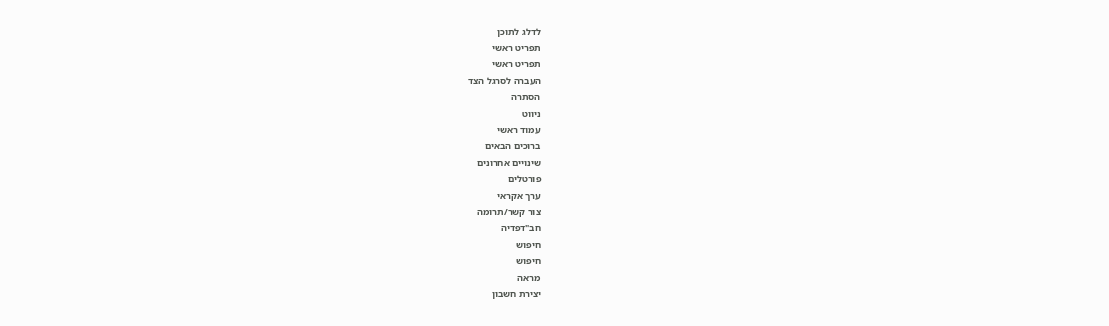לדלג לתוכן
תפריט ראשי
תפריט ראשי
העברה לסרגל הצד
הסתרה
ניווט
עמוד ראשי
ברוכים הבאים
שינויים אחרונים
פורטלים
ערך אקראי
צור קשר/תרומה
חב"דפדיה
חיפוש
חיפוש
מראה
יצירת חשבון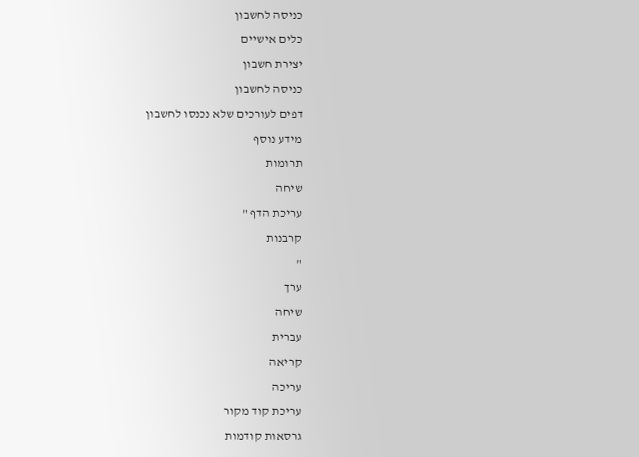כניסה לחשבון
כלים אישיים
יצירת חשבון
כניסה לחשבון
דפים לעורכים שלא נכנסו לחשבון
מידע נוסף
תרומות
שיחה
עריכת הדף "
קרבנות
"
ערך
שיחה
עברית
קריאה
עריכה
עריכת קוד מקור
גרסאות קודמות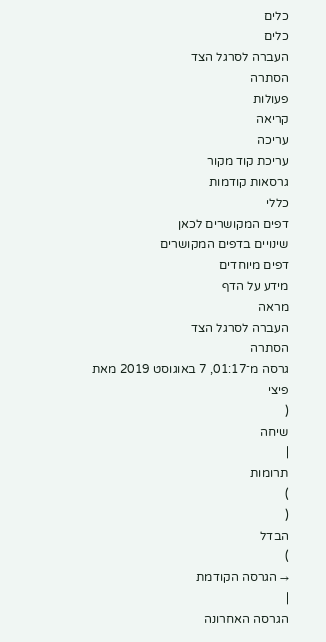כלים
כלים
העברה לסרגל הצד
הסתרה
פעולות
קריאה
עריכה
עריכת קוד מקור
גרסאות קודמות
כללי
דפים המקושרים לכאן
שינויים בדפים המקושרים
דפים מיוחדים
מידע על הדף
מראה
העברה לסרגל הצד
הסתרה
גרסה מ־01:17, 7 באוגוסט 2019 מאת
פיצי
(
שיחה
|
תרומות
)
(
הבדל
)
→ הגרסה הקודמת
|
הגרסה האחרונה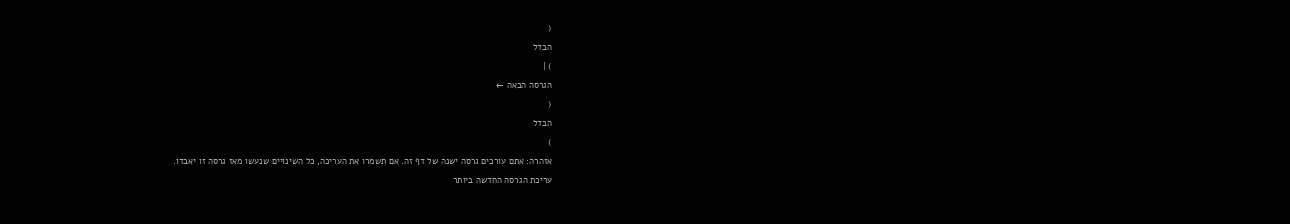(
הבדל
) |
הגרסה הבאה ←
(
הבדל
)
אזהרה: אתם עורכים גרסה ישנה של דף זה. אם תשמרו את העריכה, כל השינויים שנעשו מאז גרסה זו יאבדו.
עריכת הגרסה החדשה ביותר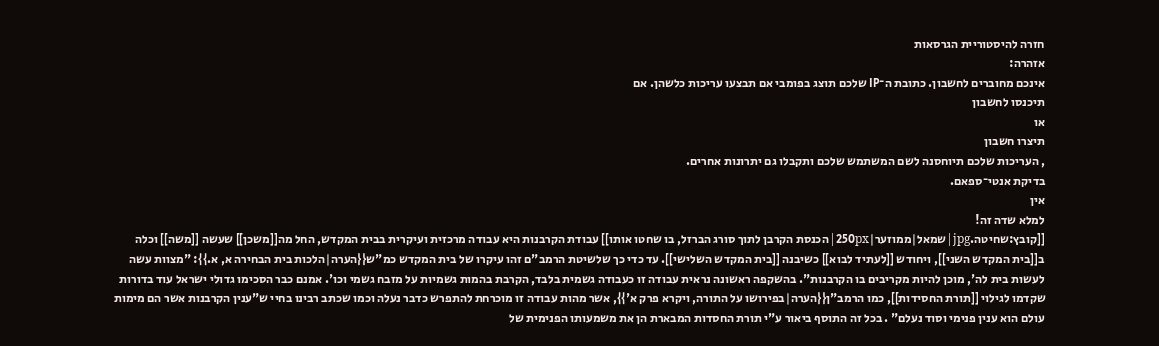חזרה להיסטוריית הגרסאות
אזהרה:
אינכם מחוברים לחשבון. כתובת ה־IP שלכם תוצג בפומבי אם תבצעו עריכות כלשהן. אם
תיכנסו לחשבון
או
תיצרו חשבון
, העריכות שלכם תיוחסנה לשם המשתמש שלכם ותקבלו גם יתרונות אחרים.
בדיקת אנטי־ספאם.
אין
למלא שדה זה!
[[קובץ:שחיטה.jpg|שמאל|ממוזער|250px|הכנסת הקרבן לתוך סורג הברזל, בו שחטו אותו]] עבודת הקרבנות היא עבודה מרכזית ועיקרית בבית המקדש, החל מה[[משכן]] שעשה [[משה]] וכלה ב[[בית המקדש השני]], ויחודש [[לעתיד לבוא]] כשיבנה [[בית המקדש השלישי]]. עד כדי כך שלשיטת הרמב"ם זהו עיקרו של בית המקדש כמ"ש{{הערה|הלכות בית הבחירה א, א.}}: "מצוות עשה לעשות בית לה', מוכן להיות מקריבים בו הקרבנות". בהשקפה ראשונה נראית עבודה זו כעבודה גשמית בלבד, הקרבת בהמות גשמיות על מזבח גשמי וכו'. אמנם כבר הסכימו גדולי ישראל עוד בדורות שקדמו לגילוי [[תורת החסידות]], כמו הרמב"ן{{הערה|בפירושו על התורה, ויקרא פרק א'}}, אשר מהות עבודה זו מוכרחת להתפרש כדבר נעלה וכמו שכתב רבינו בחיי ש"ענין הקרבנות אשר הם מימות עולם הוא ענין פנימי וסוד נעלם" . בכל זה התוסף ביאור ע"י תורת החסדות המבארת הן את משמעותו הפנימית של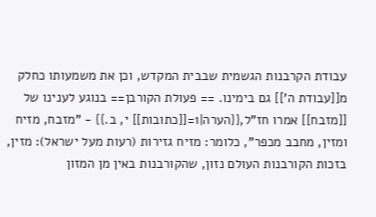עבודת הקרבנות הגשמית שבבית המקדש, וכן את משמעותו כחלק מ[[עבודת ה']] גם בימינו. == פעולת הקורבן== בנוגע לענינו של [[מזבח]] אמרו חז"ל,{{הערה|1=[[כתובות]] י, ב.}} - "מזבח, מזיח ומזין, מחבב מכפר", כלומר: מזיח גזירות (רעות מעל ישראל): מזין, בזכות הקורבנות העולם נזון, שהקורבנות באין מן המזון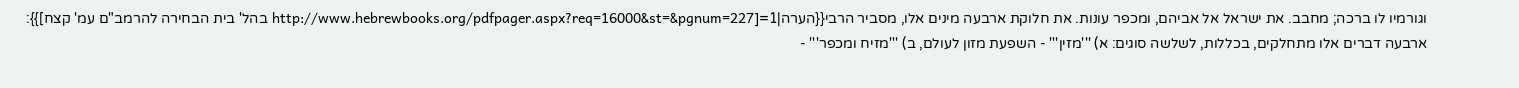וגורמיו לו ברכה; מחבב. את ישראל אל אביהם, ומכפר עונות. את חלוקת ארבעה מינים אלו, מסביר הרבי{{הערה|1=[http://www.hebrewbooks.org/pdfpager.aspx?req=16000&st=&pgnum=227 בהל' בית הבחירה להרמב"ם עמ' קצח]}}: ארבעה דברים אלו מתחלקים, בכללות, לשלשה סוגים: א) '''מזין''' - השפעת מזון לעולם, ב) '''מזיח ומכפר''' -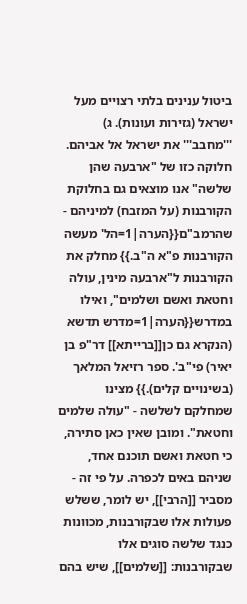ביטול ענינים בלתי רצויים מעל ישראל (גזירות ועונות). ג) '''מחבב''' את ישראל אל אביהם. חלוקה כזו של "ארבעה שהן שלשה" אנו מוצאים גם בחלוקת הקורבנות (על המזבח) למיניהם - שהרמב"ם{{הערה|1=הל' מעשה הקורבנות פ"א ה"ב.}} מחלק את הקורבנות ל"ארבעה מינין, עולה וחטאת ואשם ושלמים", ואילו במדרש{{הערה|1=מדרש תדשא (הנקרא גם כן[[ברייתא]] דר"פ בן יאיר) פי"ב'. ספר רזיאל המלאך (בשינויים קלים).}} מצינו שמחלקם לשלשה - "עולה שלמים וחטאת". ומובן שאין כאן סתירה, כי חטאת ואשם תוכנם אחד, שניהם באים לכפרה. על פי זה - מסביר [[הרבי]], יש לומר, ששלש פעולות אלו שבקורבנות, מכוונות כנגד שלשה סוגים אלו שבקורבנות: [[שלמים]], שיש בהם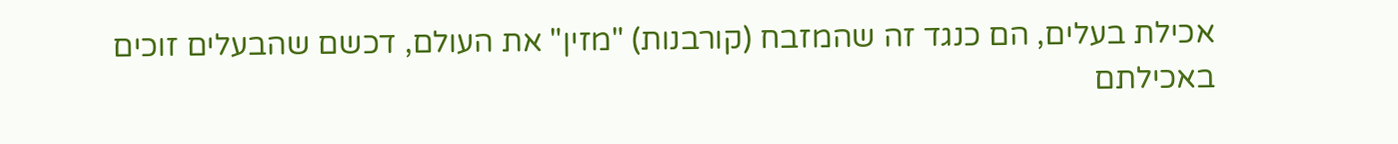אכילת בעלים, הם כנגד זה שהמזבח (קורבנות) "מזין" את העולם, דכשם שהבעלים זוכים באכילתם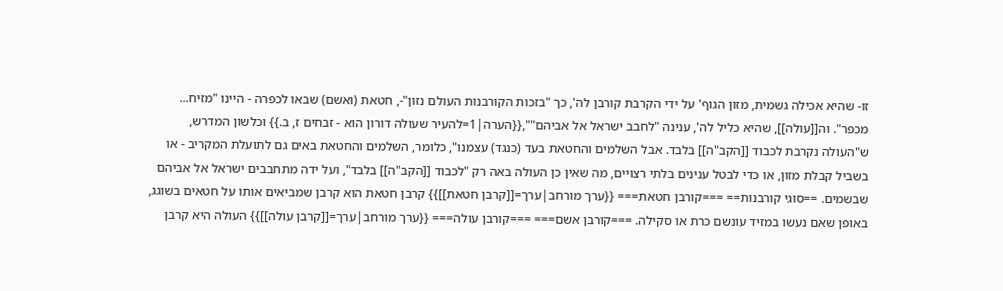זו- שהיא אכילה גשמית, מזון הגוף' על ידי הקרבת קורבן לה', כך "בזכות הקורבנות העולם נזון"-, חטאת (ואשם) שבאו לכפרה - היינו "מזיח... מכפר". וה[[עולה]], שהיא כליל לה', ענינה "לחבב ישראל אל אביהם"",{{הערה|1=להעיר שעולה דורון הוא - זבחים ז, ב.}} וכלשון המדרש, ש"העולה נקרבת לכבוד [[הקב"ה]] בלבד. אבל השלמים והחטאת בעד (כנגד) עצמנו", כלומר, השלמים והחטאת באים גם לתועלת המקריב - או בשביל קבלת מזון, או כדי לבטל ענינים בלתי רצויים, מה שאין כן העולה באה רק "לכבוד [[הקב"ה]] בלבד", ועל ידה מתחבבים ישראל אל אביהם שבשמים. ==סוגי קורבנות== ===קורבן חטאת=== {{ערך מורחב|ערך=[[קרבן חטאת]]}} קרבן חטאת הוא קרבן שמביאים אותו על חטאים בשוגג, באופן שאם נעשו במזיד עונשם כרת או סקילה. ===קורבן אשם=== ===קורבן עולה=== {{ערך מורחב|ערך=[[קרבן עולה]]}} העולה היא קרבן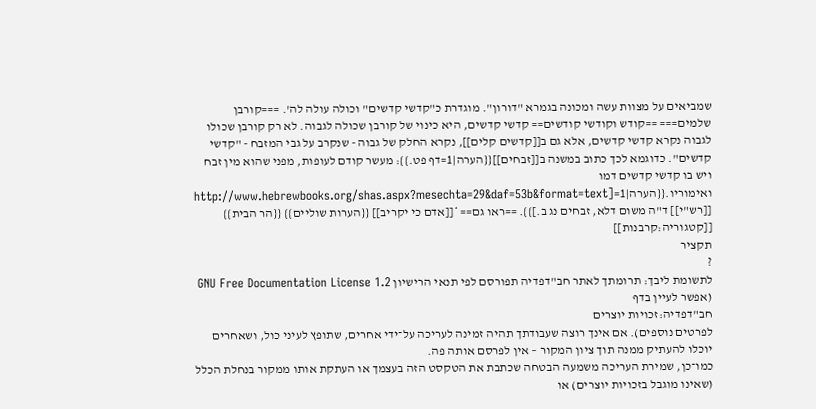שמביאים על מצוות עשה ומכונה בגמרא "דורון". מוגדרת כ"קדשי קדשים" וכולה עולה לה'. ===קורבן שלמים=== ==קודש וקודשי קודשים== קדשי קדשים, היא כינוי של קורבן שכולה לגבוה. לא רק קורבן שכולו לגבוה נקרא קדשי קדשים, אלא גם ב[[קדשים קלים]], נקרא החלק של גבוה - שנקרב על גבי המזבח - "קדשי קדשים". כדוגמא לכך כתוב במשנה ב[[זבחים]]{{הערה|1=דף פט.}}: מעשר קודם לעופות, מפני שהוא מין זבח ויש בו קדשי קדשים דמו ואימוריו.{{הערה|1=[http://www.hebrewbooks.org/shas.aspx?mesechta=29&daf=53b&format=text [[רש"י]] ד"ה משום דלא, זבחים נג ב.]}}. ==ראו גם== *[[אדם כי יקריב]] {{הערות שוליים}} {{הר הבית}} [[קטגוריה:קרבנות]]
תקציר
?
לתשומת ליבך: תרומתך לאתר חב"דפדיה תפורסם לפי תנאי הרישיון GNU Free Documentation License 1.2 (אפשר לעיין בדף
חב"דפדיה:זכויות יוצרים
לפרטים נוספים). אם אינך רוצה שעבודתך תהיה זמינה לעריכה על־ידי אחרים, שתופץ לעיני כול, ושאחרים יוכלו להעתיק ממנה תוך ציון המקור – אין לפרסם אותה פה.
כמו־כן, שמירת העריכה משמעה הבטחה שכתבת את הטקסט הזה בעצמך או העתקת אותו ממקור בנחלת הכלל (שאינו מוגבל בזכויות יוצרים) או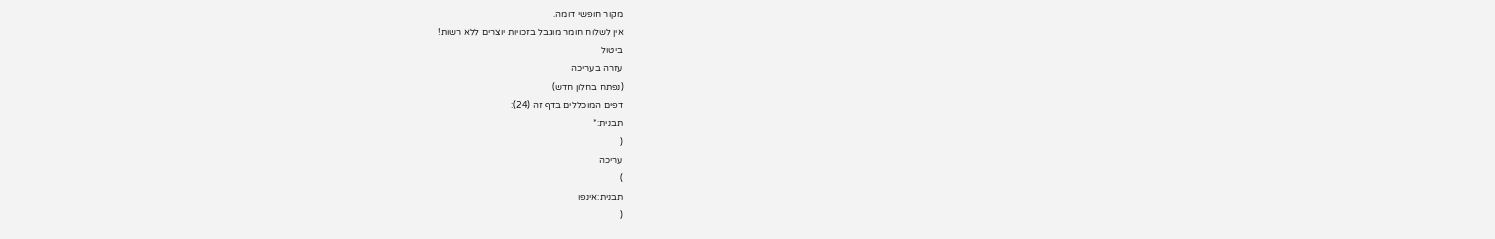מקור חופשי דומה.
אין לשלוח חומר מוגבל בזכויות יוצרים ללא רשות!
ביטול
עזרה בעריכה
(נפתח בחלון חדש)
דפים המוכללים בדף זה (24):
תבנית:*
(
עריכה
)
תבנית:אינפו
(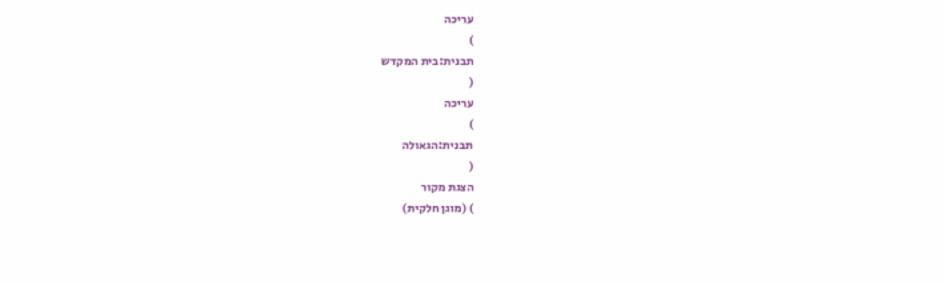עריכה
)
תבנית:בית המקדש
(
עריכה
)
תבנית:הגאולה
(
הצגת מקור
) (מוגן חלקית)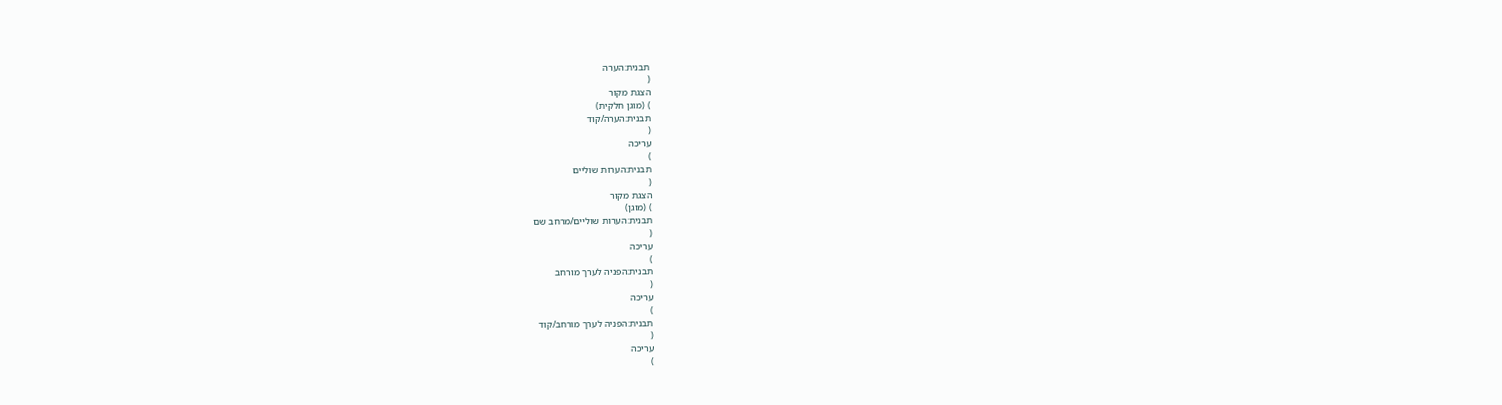תבנית:הערה
(
הצגת מקור
) (מוגן חלקית)
תבנית:הערה/קוד
(
עריכה
)
תבנית:הערות שוליים
(
הצגת מקור
) (מוגן)
תבנית:הערות שוליים/מרחב שם
(
עריכה
)
תבנית:הפניה לערך מורחב
(
עריכה
)
תבנית:הפניה לערך מורחב/קוד
(
עריכה
)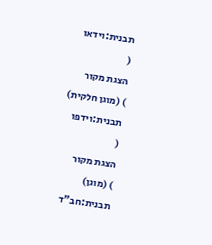תבנית:וידאו
(
הצגת מקור
) (מוגן חלקית)
תבנית:וידפו
(
הצגת מקור
) (מוגן)
תבנית:חב"ד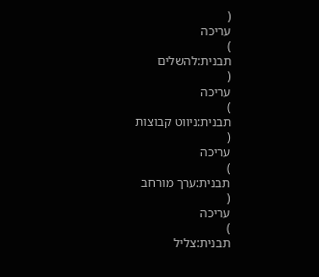(
עריכה
)
תבנית:להשלים
(
עריכה
)
תבנית:ניווט קבוצות
(
עריכה
)
תבנית:ערך מורחב
(
עריכה
)
תבנית:צליל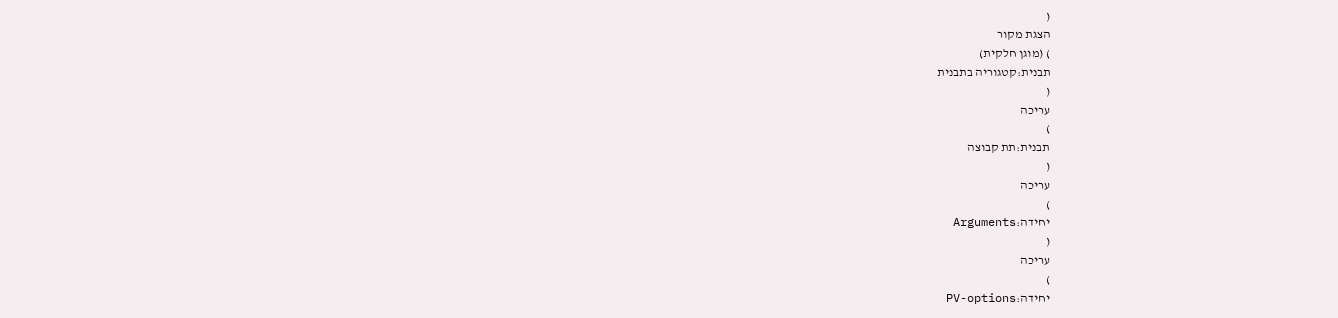(
הצגת מקור
) (מוגן חלקית)
תבנית:קטגוריה בתבנית
(
עריכה
)
תבנית:תת קבוצה
(
עריכה
)
יחידה:Arguments
(
עריכה
)
יחידה:PV-options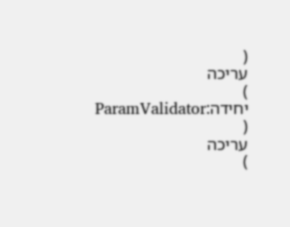(
עריכה
)
יחידה:ParamValidator
(
עריכה
)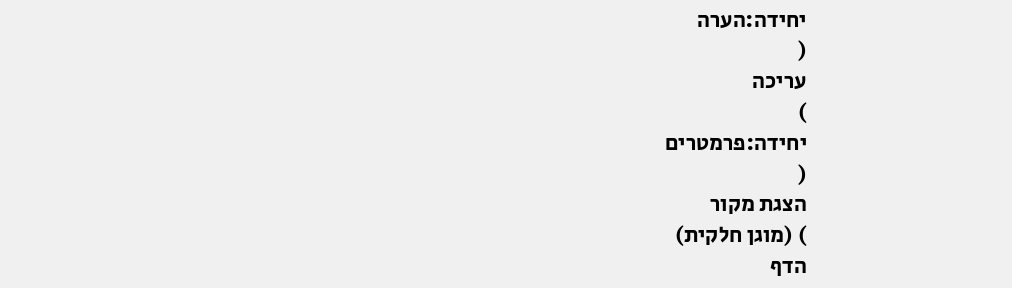יחידה:הערה
(
עריכה
)
יחידה:פרמטרים
(
הצגת מקור
) (מוגן חלקית)
הדף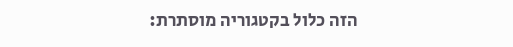הזה כלול בקטגוריה מוסתרת: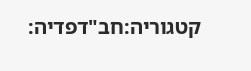קטגוריה:חב"דפדיה: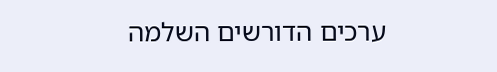ערכים הדורשים השלמה